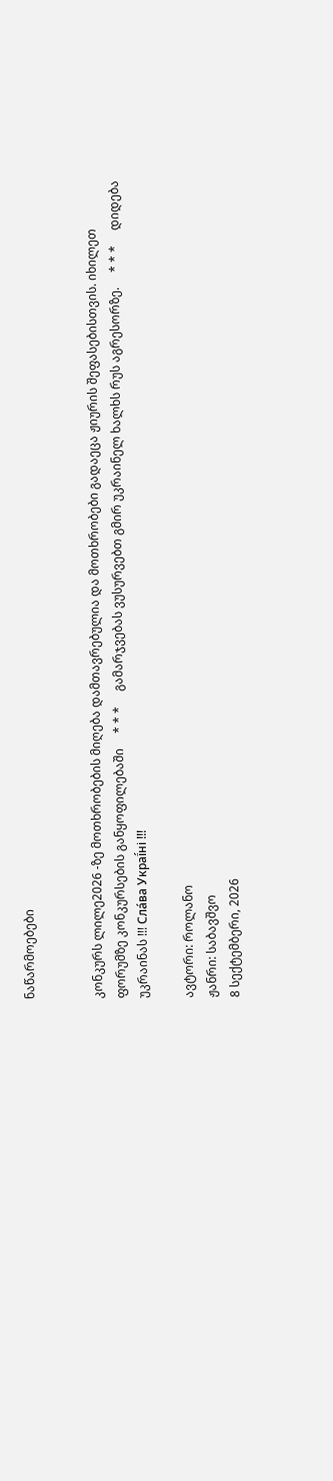ნაწარმოებები


კონკურს ლილე2026 -ზე მოთხრობების მიღება დამთავრებულია და მოთხრობები გადაეცა ჟიურის შეფასებისთვის. იხილეთ ფორუმზე კონკურსების განყოფილებაში     * * *     გამარჯვებას ვუსურვებთ გმირ უკრაინელ ხალხს რუს აგრესორზე.     * * *     დიდება უკრაინას !!! Сла́ва Украї́ні !!!

ავტორი: როლანო
ჟანრი: საბავშვო
8 სექტემბერი, 2026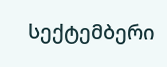სექტემბერი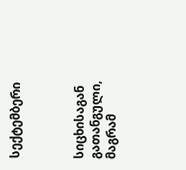სექტემბერი



სიცხისაგან გათანგული, მაგრამ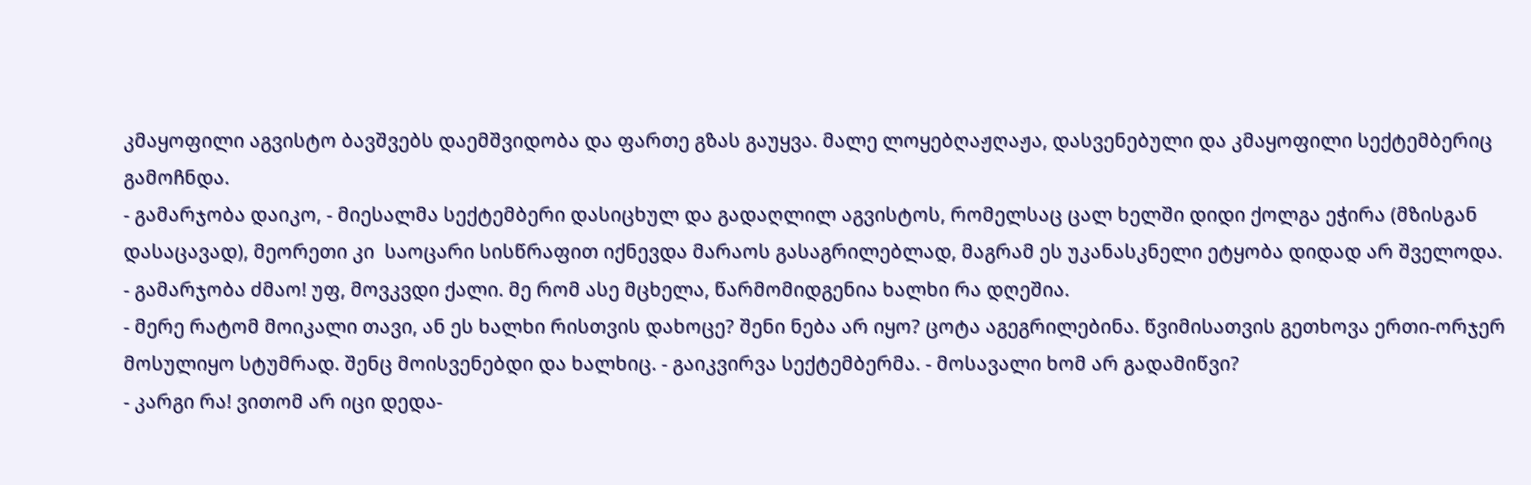კმაყოფილი აგვისტო ბავშვებს დაემშვიდობა და ფართე გზას გაუყვა. მალე ლოყებღაჟღაჟა, დასვენებული და კმაყოფილი სექტემბერიც გამოჩნდა.
- გამარჯობა დაიკო, - მიესალმა სექტემბერი დასიცხულ და გადაღლილ აგვისტოს, რომელსაც ცალ ხელში დიდი ქოლგა ეჭირა (მზისგან დასაცავად), მეორეთი კი  საოცარი სისწრაფით იქნევდა მარაოს გასაგრილებლად, მაგრამ ეს უკანასკნელი ეტყობა დიდად არ შველოდა.
- გამარჯობა ძმაო! უფ, მოვკვდი ქალი. მე რომ ასე მცხელა, წარმომიდგენია ხალხი რა დღეშია.
- მერე რატომ მოიკალი თავი, ან ეს ხალხი რისთვის დახოცე? შენი ნება არ იყო? ცოტა აგეგრილებინა. წვიმისათვის გეთხოვა ერთი-ორჯერ მოსულიყო სტუმრად. შენც მოისვენებდი და ხალხიც. - გაიკვირვა სექტემბერმა. - მოსავალი ხომ არ გადამიწვი?
- კარგი რა! ვითომ არ იცი დედა-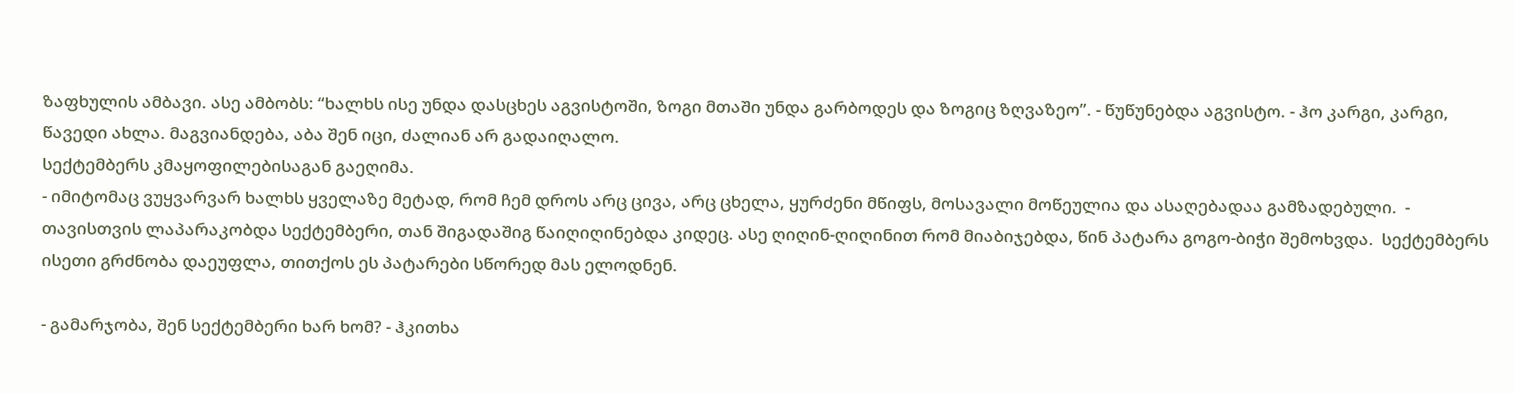ზაფხულის ამბავი. ასე ამბობს: “ხალხს ისე უნდა დასცხეს აგვისტოში, ზოგი მთაში უნდა გარბოდეს და ზოგიც ზღვაზეო”. - წუწუნებდა აგვისტო. - ჰო კარგი, კარგი, წავედი ახლა. მაგვიანდება, აბა შენ იცი, ძალიან არ გადაიღალო.
სექტემბერს კმაყოფილებისაგან გაეღიმა.
- იმიტომაც ვუყვარვარ ხალხს ყველაზე მეტად, რომ ჩემ დროს არც ცივა, არც ცხელა, ყურძენი მწიფს, მოსავალი მოწეულია და ასაღებადაა გამზადებული.  - თავისთვის ლაპარაკობდა სექტემბერი, თან შიგადაშიგ წაიღიღინებდა კიდეც. ასე ღიღინ-ღიღინით რომ მიაბიჯებდა, წინ პატარა გოგო-ბიჭი შემოხვდა.  სექტემბერს ისეთი გრძნობა დაეუფლა, თითქოს ეს პატარები სწორედ მას ელოდნენ.

- გამარჯობა, შენ სექტემბერი ხარ ხომ? - ჰკითხა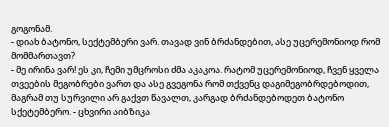გოგონამ.
- დიახ ბატონო, სექტემბერი ვარ. თავად ვინ ბრძანდებით, ასე უცერემონიოდ რომ მომმართავთ?
- მე ირინა ვარ! ეს კი, ჩემი უმცროსი ძმა აკაკოა. რატომ უცერემონიოდ, ჩვენ ყველა თვეების მეგობრები ვართ და ასე გვეგონა რომ თქვენც დაგიმეგობრდებოდით, მაგრამ თუ სურვილი არ გაქვთ წავალთ, კარგად ბრძანდებოდეთ ბატონო სქეტემბერო. - ცხვირი აიბზიკა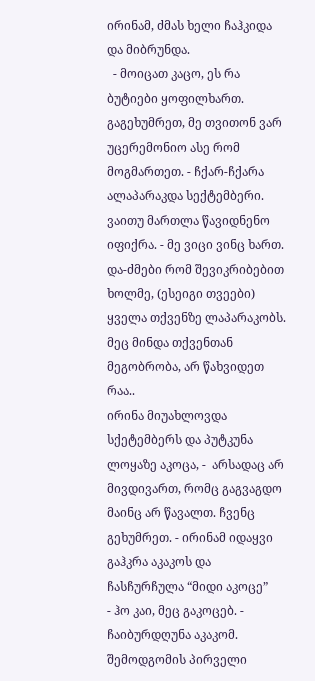ირინამ, ძმას ხელი ჩაჰკიდა და მიბრუნდა.
  - მოიცათ კაცო, ეს რა ბუტიები ყოფილხართ. გაგეხუმრეთ, მე თვითონ ვარ უცერემონიო ასე რომ მოგმართეთ. - ჩქარ-ჩქარა ალაპარაკდა სექტემბერი. ვაითუ მართლა წავიდნენო იფიქრა. - მე ვიცი ვინც ხართ. და-ძმები რომ შევიკრიბებით ხოლმე, (ესეიგი თვეები) ყველა თქვენზე ლაპარაკობს. მეც მინდა თქვენთან მეგობრობა, არ წახვიდეთ რაა..
ირინა მიუახლოვდა სქეტემბერს და პუტკუნა ლოყაზე აკოცა, -  არსადაც არ მივდივართ, რომც გაგვაგდო მაინც არ წავალთ. ჩვენც გეხუმრეთ. - ირინამ იდაყვი გაჰკრა აკაკოს და ჩასჩურჩულა “მიდი აკოცე”
- ჰო კაი, მეც გაკოცებ. - ჩაიბურდღუნა აკაკომ.                  შემოდგომის პირველი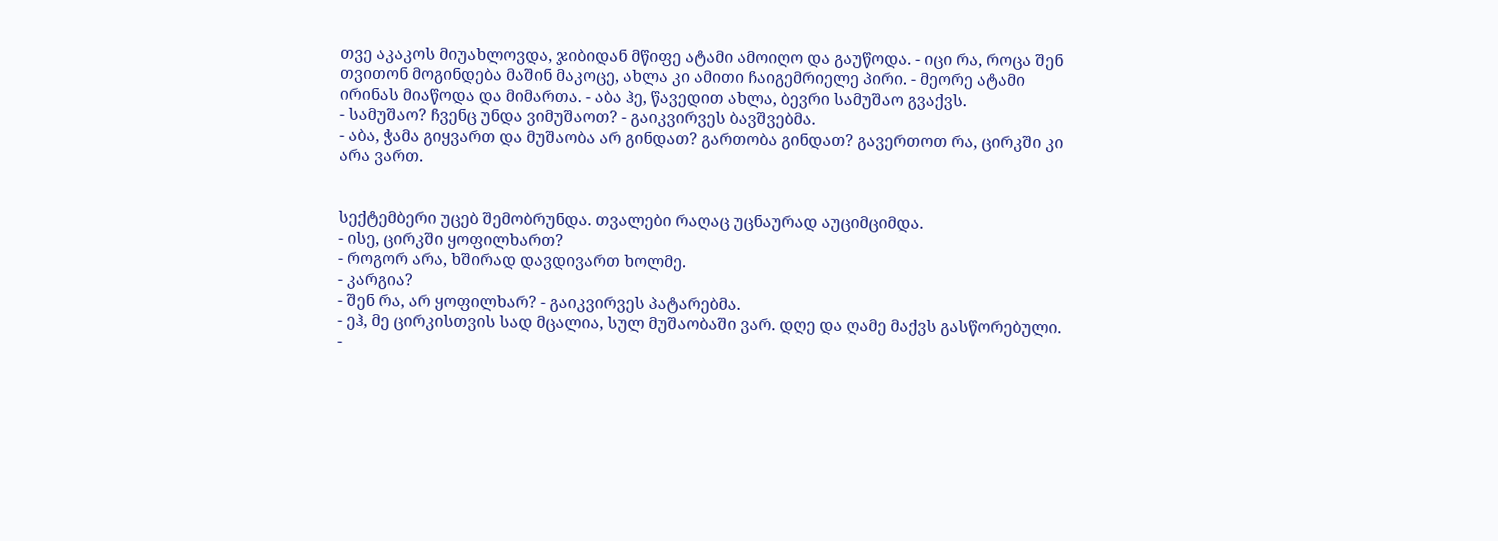თვე აკაკოს მიუახლოვდა, ჯიბიდან მწიფე ატამი ამოიღო და გაუწოდა. - იცი რა, როცა შენ თვითონ მოგინდება მაშინ მაკოცე, ახლა კი ამითი ჩაიგემრიელე პირი. - მეორე ატამი ირინას მიაწოდა და მიმართა. - აბა ჰე, წავედით ახლა, ბევრი სამუშაო გვაქვს.
- სამუშაო? ჩვენც უნდა ვიმუშაოთ? - გაიკვირვეს ბავშვებმა.
- აბა, ჭამა გიყვართ და მუშაობა არ გინდათ? გართობა გინდათ? გავერთოთ რა, ცირკში კი არა ვართ.


სექტემბერი უცებ შემობრუნდა. თვალები რაღაც უცნაურად აუციმციმდა.
- ისე, ცირკში ყოფილხართ?
- როგორ არა, ხშირად დავდივართ ხოლმე.
- კარგია?
- შენ რა, არ ყოფილხარ? - გაიკვირვეს პატარებმა.
- ეჰ, მე ცირკისთვის სად მცალია, სულ მუშაობაში ვარ. დღე და ღამე მაქვს გასწორებული. -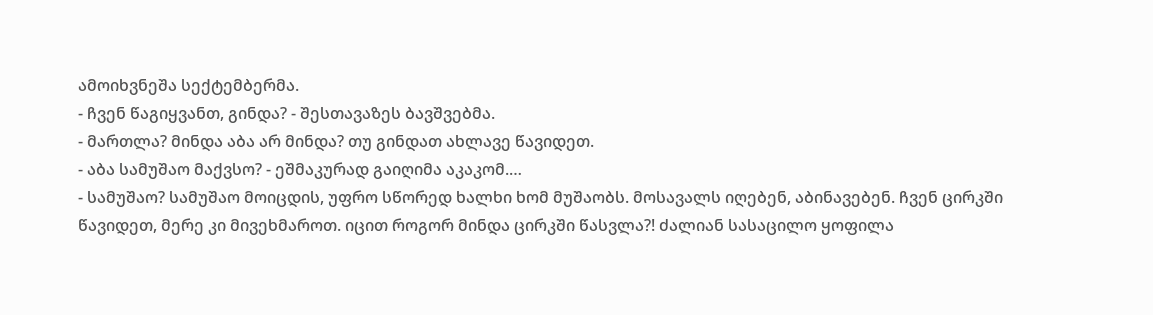ამოიხვნეშა სექტემბერმა.
- ჩვენ წაგიყვანთ, გინდა? - შესთავაზეს ბავშვებმა.
- მართლა? მინდა აბა არ მინდა? თუ გინდათ ახლავე წავიდეთ.
- აბა სამუშაო მაქვსო? - ეშმაკურად გაიღიმა აკაკომ.…
- სამუშაო? სამუშაო მოიცდის, უფრო სწორედ ხალხი ხომ მუშაობს. მოსავალს იღებენ, აბინავებენ. ჩვენ ცირკში წავიდეთ, მერე კი მივეხმაროთ. იცით როგორ მინდა ცირკში წასვლა?! ძალიან სასაცილო ყოფილა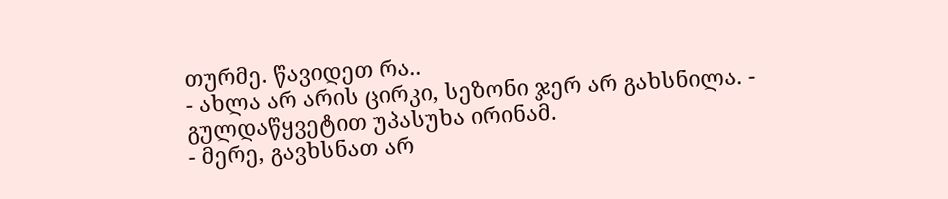თურმე. წავიდეთ რა..
- ახლა არ არის ცირკი, სეზონი ჯერ არ გახსნილა. - გულდაწყვეტით უპასუხა ირინამ.
- მერე, გავხსნათ არ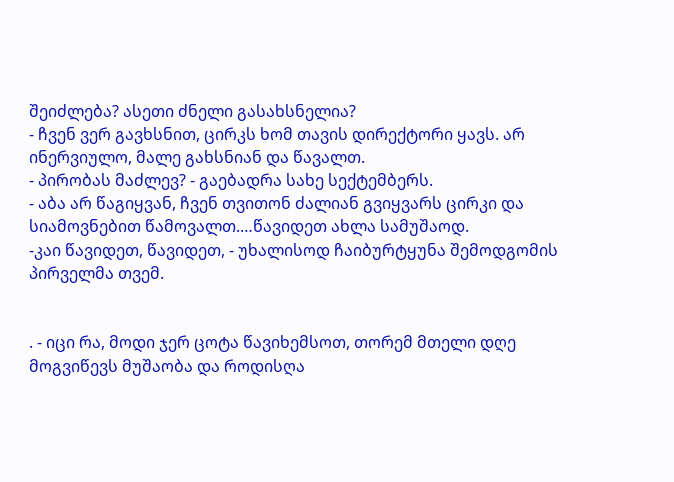შეიძლება? ასეთი ძნელი გასახსნელია?
- ჩვენ ვერ გავხსნით, ცირკს ხომ თავის დირექტორი ყავს. არ ინერვიულო, მალე გახსნიან და წავალთ.
- პირობას მაძლევ? - გაებადრა სახე სექტემბერს.
- აბა არ წაგიყვან, ჩვენ თვითონ ძალიან გვიყვარს ცირკი და სიამოვნებით წამოვალთ.…წავიდეთ ახლა სამუშაოდ.
-კაი წავიდეთ, წავიდეთ, - უხალისოდ ჩაიბურტყუნა შემოდგომის პირველმა თვემ.


. - იცი რა, მოდი ჯერ ცოტა წავიხემსოთ, თორემ მთელი დღე მოგვიწევს მუშაობა და როდისღა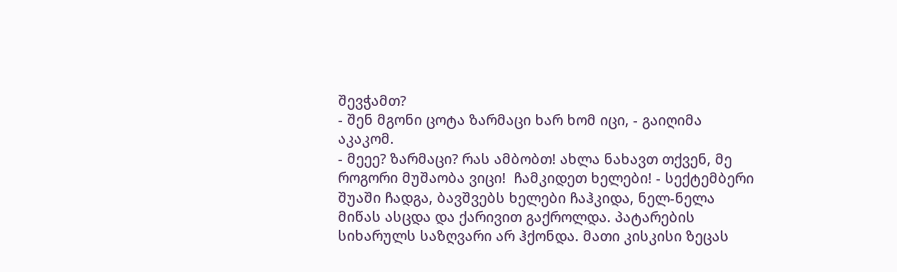შევჭამთ?
- შენ მგონი ცოტა ზარმაცი ხარ ხომ იცი, - გაიღიმა აკაკომ.
- მეეე? ზარმაცი? რას ამბობთ! ახლა ნახავთ თქვენ, მე როგორი მუშაობა ვიცი!  ჩამკიდეთ ხელები! - სექტემბერი შუაში ჩადგა, ბავშვებს ხელები ჩაჰკიდა, ნელ-ნელა მიწას ასცდა და ქარივით გაქროლდა. პატარების სიხარულს საზღვარი არ ჰქონდა. მათი კისკისი ზეცას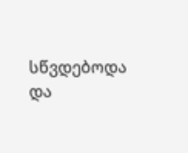სწვდებოდა და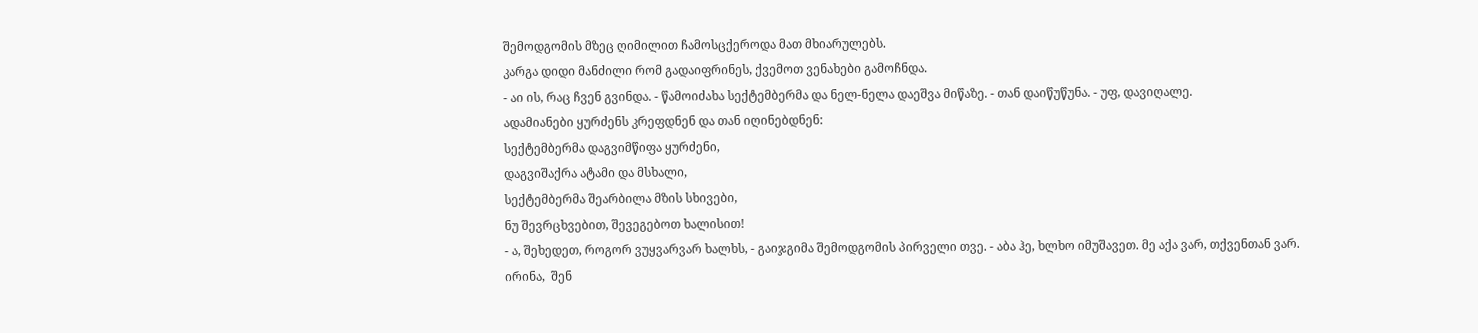შემოდგომის მზეც ღიმილით ჩამოსცქეროდა მათ მხიარულებს.
კარგა დიდი მანძილი რომ გადაიფრინეს, ქვემოთ ვენახები გამოჩნდა.
- აი ის, რაც ჩვენ გვინდა. - წამოიძახა სექტემბერმა და ნელ-ნელა დაეშვა მიწაზე. - თან დაიწუწუნა. - უფ, დავიღალე.
ადამიანები ყურძენს კრეფდნენ და თან იღინებდნენ:
სექტემბერმა დაგვიმწიფა ყურძენი,
დაგვიშაქრა ატამი და მსხალი,
სექტემბერმა შეარბილა მზის სხივები,
ნუ შევრცხვებით, შევეგებოთ ხალისით!
- ა, შეხედეთ, როგორ ვუყვარვარ ხალხს, - გაიჯგიმა შემოდგომის პირველი თვე. - აბა ჰე, ხლხო იმუშავეთ. მე აქა ვარ, თქვენთან ვარ. ირინა,  შენ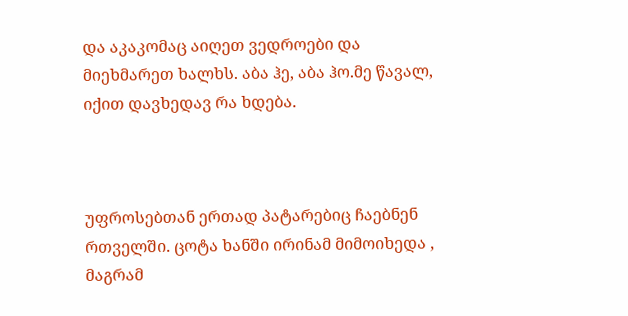და აკაკომაც აიღეთ ვედროები და მიეხმარეთ ხალხს. აბა ჰე, აბა ჰო.მე წავალ, იქით დავხედავ რა ხდება.



უფროსებთან ერთად პატარებიც ჩაებნენ
რთველში. ცოტა ხანში ირინამ მიმოიხედა , მაგრამ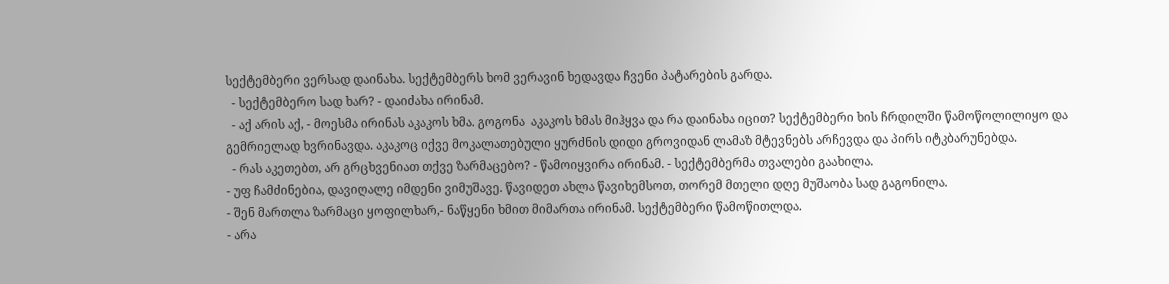სექტემბერი ვერსად დაინახა. სექტემბერს ხომ ვერავინ ხედავდა ჩვენი პატარების გარდა.
  - სექტემბერო სად ხარ? - დაიძახა ირინამ.
  - აქ არის აქ, - მოესმა ირინას აკაკოს ხმა. გოგონა  აკაკოს ხმას მიჰყვა და რა დაინახა იცით? სექტემბერი ხის ჩრდილში წამოწოლილიყო და გემრიელად ხვრინავდა. აკაკოც იქვე მოკალათებული ყურძნის დიდი გროვიდან ლამაზ მტევნებს არჩევდა და პირს იტკბარუნებდა.
  - რას აკეთებთ, არ გრცხვენიათ თქვე ზარმაცებო? - წამოიყვირა ირინამ. - სექტემბერმა თვალები გაახილა.
- უფ ჩამძინებია, დავიღალე იმდენი ვიმუშავე. წავიდეთ ახლა წავიხემსოთ, თორემ მთელი დღე მუშაობა სად გაგონილა.
- შენ მართლა ზარმაცი ყოფილხარ,- ნაწყენი ხმით მიმართა ირინამ. სექტემბერი წამოწითლდა.
- არა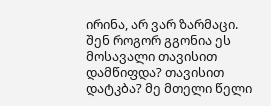ირინა, არ ვარ ზარმაცი.  შენ როგორ გგონია ეს მოსავალი თავისით დამწიფდა? თავისით დატკბა? მე მთელი წელი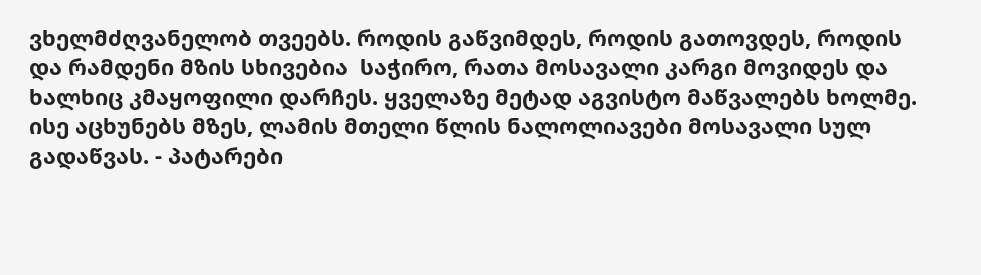ვხელმძღვანელობ თვეებს. როდის გაწვიმდეს, როდის გათოვდეს, როდის და რამდენი მზის სხივებია  საჭირო, რათა მოსავალი კარგი მოვიდეს და ხალხიც კმაყოფილი დარჩეს. ყველაზე მეტად აგვისტო მაწვალებს ხოლმე. ისე აცხუნებს მზეს, ლამის მთელი წლის ნალოლიავები მოსავალი სულ გადაწვას. - პატარები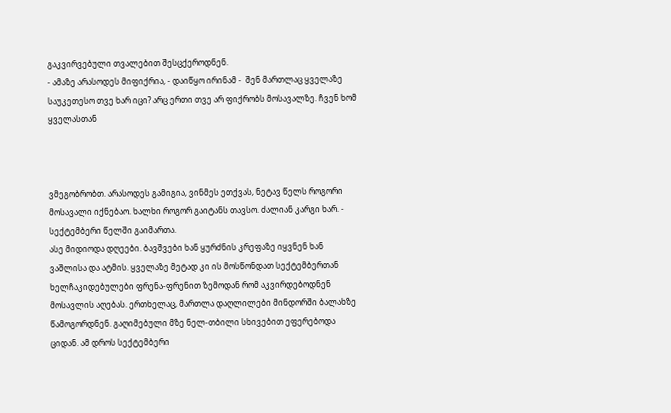გაკვირვებული თვალებით შესცქეროდნენ.
- ამაზე არასოდეს მიფიქრია, - დაიწყო ირინამ -  შენ მართლაც ყველაზე საუკეთესო თვე ხარ იცი? არც ერთი თვე არ ფიქრობს მოსავალზე. ჩვენ ხომ ყველასთან



ვმეგობრობთ. არასოდეს გამიგია, ვინმეს ეთქვას, ნეტავ წელს როგორი მოსავალი იქნებაო. ხალხი როგორ გაიტანს თავსო. ძალიან კარგი ხარ. - სექტემბერი წელში გაიმართა.
ასე მიდიოდა დღეები. ბავშვები ხან ყურძნის კრეფაზე იყვნენ ხან ვაშლისა და ატმის. ყველაზე მეტად კი ის მოსწონდათ სექტემბერთან ხელჩაკიდებულები ფრენა-ფრენით ზემოდან რომ აკვირდებოდნენ  მოსავლის აღებას. ერთხელაც, მართლა დაღლილები მინდორში ბალახზე წამოგორდნენ. გაღიმებული მზე ნელ-თბილი სხივებით ეფერებოდა ციდან. ამ დროს სექტემბერი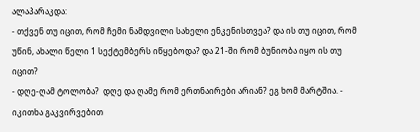ალაპარაკდა:
- თქვენ თუ იცით, რომ ჩემი ნამდვილი სახელი ენკენისთვეა? და ის თუ იცით, რომ უწინ, ახალი წელი 1 სექტემბერს იწყებოდა? და 21-ში რომ ბუნიობა იყო ის თუ იცით?
- დღე-ღამ ტოლობა?  დღე და ღამე რომ ერთნაირები არიან? ეგ ხომ მარტშია. - იკითხა გაკვირვებით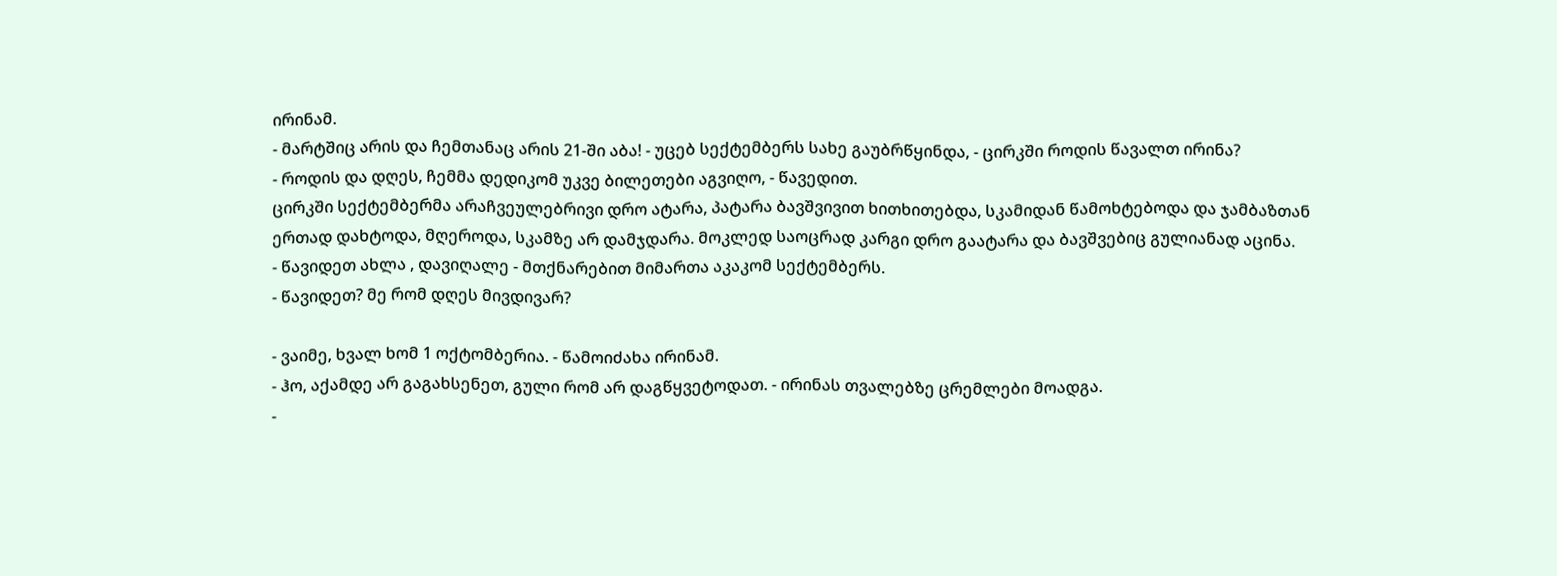ირინამ.
- მარტშიც არის და ჩემთანაც არის 21-ში აბა! - უცებ სექტემბერს სახე გაუბრწყინდა, - ცირკში როდის წავალთ ირინა?
- როდის და დღეს, ჩემმა დედიკომ უკვე ბილეთები აგვიღო, - წავედით.
ცირკში სექტემბერმა არაჩვეულებრივი დრო ატარა, პატარა ბავშვივით ხითხითებდა, სკამიდან წამოხტებოდა და ჯამბაზთან ერთად დახტოდა, მღეროდა, სკამზე არ დამჯდარა. მოკლედ საოცრად კარგი დრო გაატარა და ბავშვებიც გულიანად აცინა.
- წავიდეთ ახლა , დავიღალე - მთქნარებით მიმართა აკაკომ სექტემბერს.
- წავიდეთ? მე რომ დღეს მივდივარ?

- ვაიმე, ხვალ ხომ 1 ოქტომბერია. - წამოიძახა ირინამ.
- ჰო, აქამდე არ გაგახსენეთ, გული რომ არ დაგწყვეტოდათ. - ირინას თვალებზე ცრემლები მოადგა.
-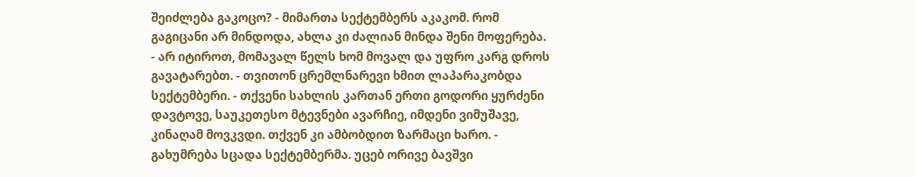შეიძლება გაკოცო? - მიმართა სექტემბერს აკაკომ. რომ გაგიცანი არ მინდოდა, ახლა კი ძალიან მინდა შენი მოფერება.
- არ იტიროთ, მომავალ წელს ხომ მოვალ და უფრო კარგ დროს გავატარებთ. - თვითონ ცრემლნარევი ხმით ლაპარაკობდა სექტემბერი. - თქვენი სახლის კართან ერთი გოდორი ყურძენი დავტოვე, საუკეთესო მტევნები ავარჩიე, იმდენი ვიმუშავე, კინაღამ მოვკვდი. თქვენ კი ამბობდით ზარმაცი ხარო. - გახუმრება სცადა სექტემბერმა. უცებ ორივე ბავშვი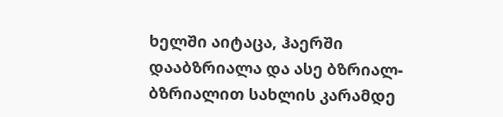ხელში აიტაცა, ჰაერში დააბზრიალა და ასე ბზრიალ-ბზრიალით სახლის კარამდე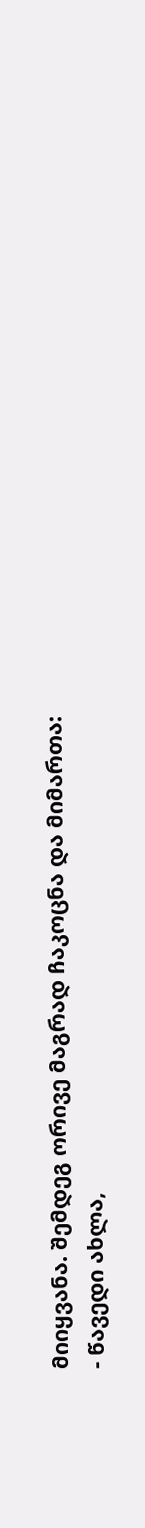მიიყვანა. შემდეგ ორივე მაგრად ჩაკოცნა და მიმართა:
- წავედი ახლა,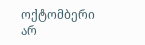ოქტომბერი არ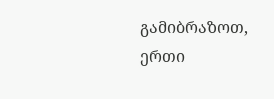გამიბრაზოთ, ერთი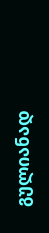გულიანად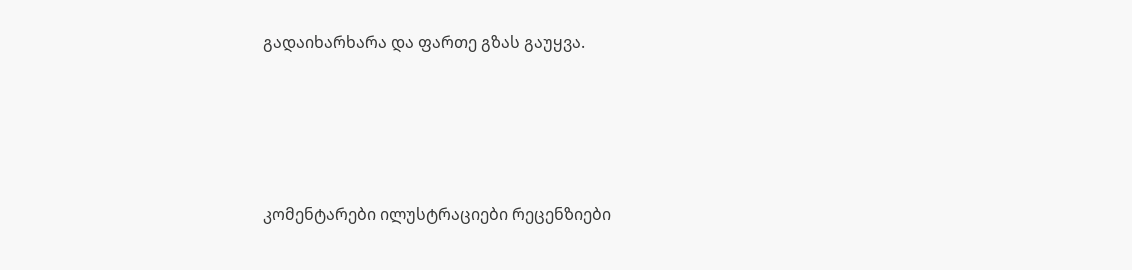გადაიხარხარა და ფართე გზას გაუყვა.




კომენტარები ილუსტრაციები რეცენზიები